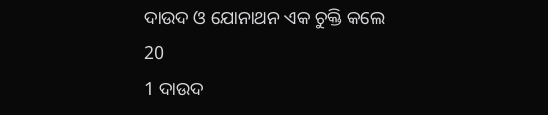ଦାଉଦ ଓ ଯୋନାଥନ ଏକ ଚୁକ୍ତି କଲେ
20
1 ଦାଉଦ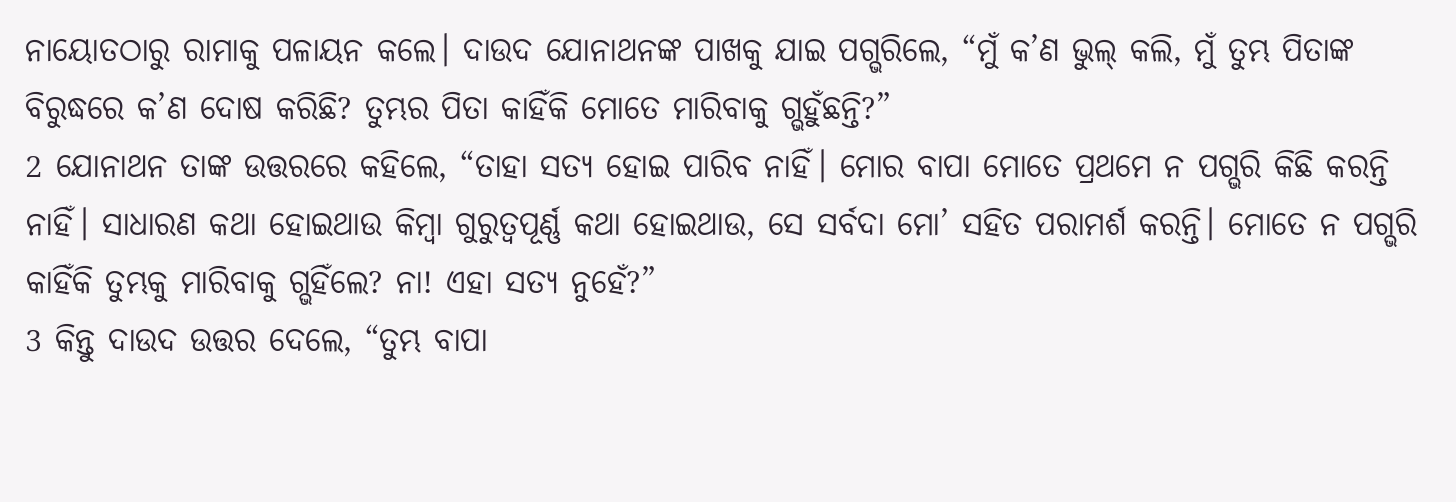ନାୟୋତଠାରୁ ରାମାକୁ ପଳାୟନ କଲେ। ଦାଉଦ ଯୋନାଥନଙ୍କ ପାଖକୁ ଯାଇ ପଗ୍ଭରିଲେ, “ମୁଁ କ’ଣ ଭୁଲ୍ କଲି, ମୁଁ ତୁମ୍ଭ ପିତାଙ୍କ ବିରୁଦ୍ଧରେ କ’ଣ ଦୋଷ କରିଛି? ତୁମ୍ଭର ପିତା କାହିଁକି ମୋତେ ମାରିବାକୁ ଗ୍ଭହୁଁଛନ୍ତି?”
2 ଯୋନାଥନ ତାଙ୍କ ଉତ୍ତରରେ କହିଲେ, “ତାହା ସତ୍ୟ ହୋଇ ପାରିବ ନାହିଁ। ମୋର ବାପା ମୋତେ ପ୍ରଥମେ ନ ପଗ୍ଭରି କିଛି କରନ୍ତି ନାହିଁ। ସାଧାରଣ କଥା ହୋଇଥାଉ କିମ୍ବା ଗୁରୁତ୍ୱପୂର୍ଣ୍ଣ କଥା ହୋଇଥାଉ, ସେ ସର୍ବଦା ମୋ’ ସହିତ ପରାମର୍ଶ କରନ୍ତି। ମୋତେ ନ ପଗ୍ଭରି କାହିଁକି ତୁମ୍ଭକୁ ମାରିବାକୁ ଗ୍ଭହିଁଲେ? ନା! ଏହା ସତ୍ୟ ନୁହେଁ?”
3 କିନ୍ତୁ ଦାଉଦ ଉତ୍ତର ଦେଲେ, “ତୁମ୍ଭ ବାପା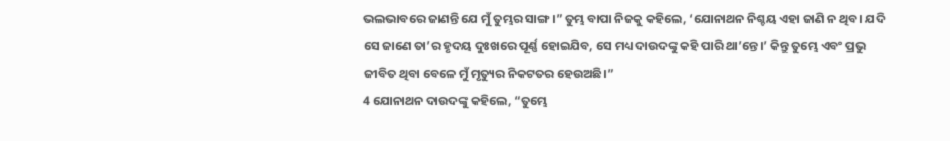ଭଲଭାବରେ ଜାଣନ୍ତି ଯେ ମୁଁ ତୁମ୍ଭର ସାଙ୍ଗ।” ତୁମ୍ଭ ବାପା ନିଜକୁ କହିଲେ, ‘ଯୋନାଥନ ନିଶ୍ଚୟ ଏହା ଜାଣି ନ ଥିବ। ଯଦି ସେ ଜାଣେ ତା’ର ହୃଦୟ ଦୁଃଖରେ ପୂର୍ଣ୍ଣ ହୋଇଯିବ, ସେ ମଧ୍ୟ ଦାଉଦଙ୍କୁ କହି ପାରି ଥା’ନ୍ତେ।’ କିନ୍ତୁ ତୁମ୍ଭେ ଏବଂ ପ୍ରଭୁ ଜୀବିତ ଥିବା ବେଳେ ମୁଁ ମୃତ୍ୟୁର ନିକଟତର ହେଉଅଛି।”
4 ଯୋନାଥନ ଦାଉଦଙ୍କୁ କହିଲେ, “ତୁମ୍ଭେ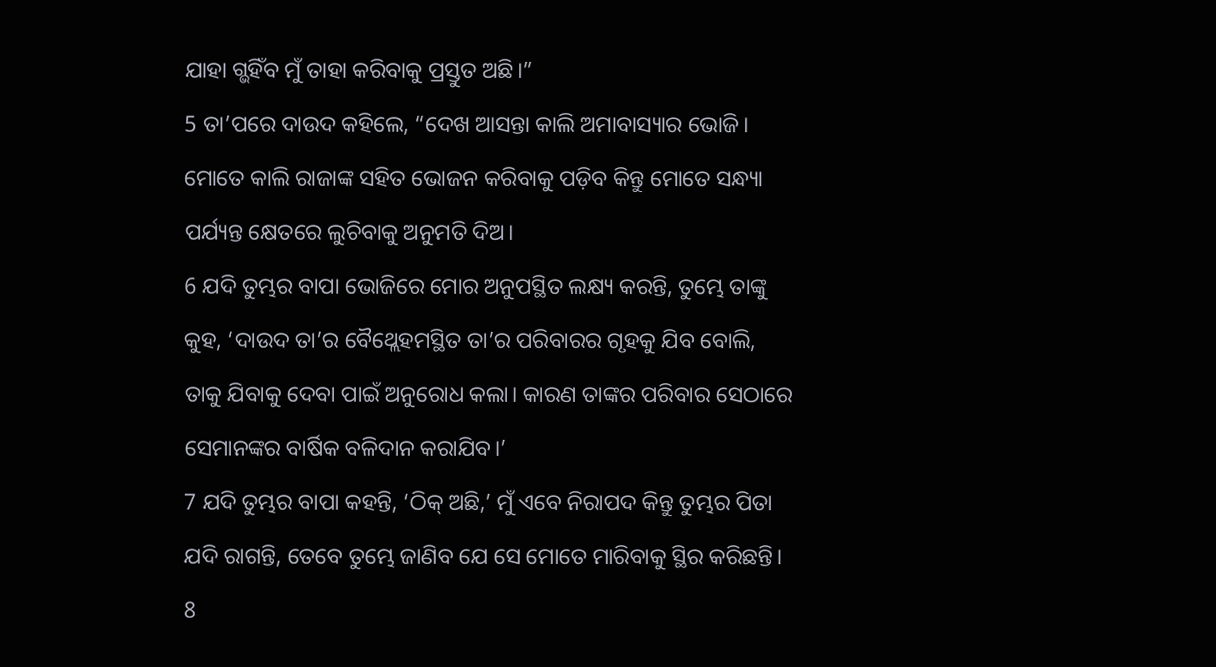ଯାହା ଗ୍ଭହିଁବ ମୁଁ ତାହା କରିବାକୁ ପ୍ରସ୍ତୁତ ଅଛି।”
5 ତା’ପରେ ଦାଉଦ କହିଲେ, “ଦେଖ ଆସନ୍ତା କାଲି ଅମାବାସ୍ୟାର ଭୋଜି। ମୋତେ କାଲି ରାଜାଙ୍କ ସହିତ ଭୋଜନ କରିବାକୁ ପଡ଼ିବ କିନ୍ତୁ ମୋତେ ସନ୍ଧ୍ୟା ପର୍ଯ୍ୟନ୍ତ କ୍ଷେତରେ ଲୁଚିବାକୁ ଅନୁମତି ଦିଅ।
6 ଯଦି ତୁମ୍ଭର ବାପା ଭୋଜିରେ ମୋର ଅନୁପସ୍ଥିତ ଲକ୍ଷ୍ୟ କରନ୍ତି, ତୁମ୍ଭେ ତାଙ୍କୁ କୁହ, ‘ଦାଉଦ ତା’ର ବୈଥ୍ଲେହମସ୍ଥିତ ତା’ର ପରିବାରର ଗୃହକୁ ଯିବ ବୋଲି, ତାକୁ ଯିବାକୁ ଦେବା ପାଇଁ ଅନୁରୋଧ କଲା। କାରଣ ତାଙ୍କର ପରିବାର ସେଠାରେ ସେମାନଙ୍କର ବାର୍ଷିକ ବଳିଦାନ କରାଯିବ।’
7 ଯଦି ତୁମ୍ଭର ବାପା କହନ୍ତି, ‘ଠିକ୍ ଅଛି,’ ମୁଁ ଏବେ ନିରାପଦ କିନ୍ତୁ ତୁମ୍ଭର ପିତା ଯଦି ରାଗନ୍ତି, ତେବେ ତୁମ୍ଭେ ଜାଣିବ ଯେ ସେ ମୋତେ ମାରିବାକୁ ସ୍ଥିର କରିଛନ୍ତି।
8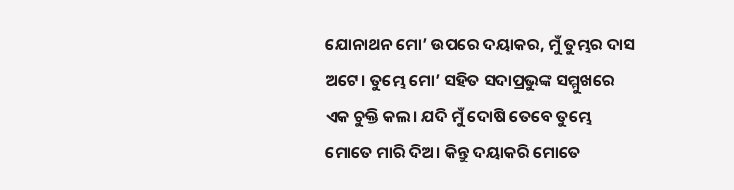ଯୋନାଥନ ମୋ’ ଉପରେ ଦୟାକର, ମୁଁ ତୁମ୍ଭର ଦାସ ଅଟେ। ତୁମ୍ଭେ ମୋ’ ସହିତ ସଦାପ୍ରଭୁଙ୍କ ସମ୍ମୁଖରେ ଏକ ଚୁକ୍ତି କଲ। ଯଦି ମୁଁ ଦୋଷି ତେବେ ତୁମ୍ଭେ ମୋତେ ମାରି ଦିଅ। କିନ୍ତୁ ଦୟାକରି ମୋତେ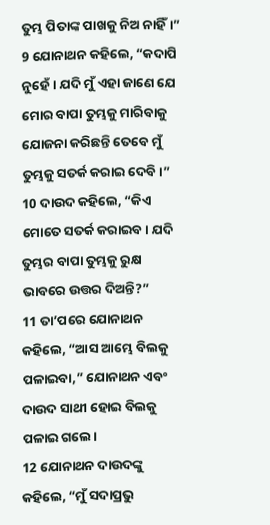ତୁମ୍ଭ ପିତାଙ୍କ ପାଖକୁ ନିଅ ନାହିଁ।”
9 ଯୋନାଥନ କହିଲେ, “କଦାପି ନୁହେଁ। ଯଦି ମୁଁ ଏହା ଜାଣେ ଯେ ମୋର ବାପା ତୁମ୍ଭକୁ ମାରିବାକୁ ଯୋଜନା କରିଛନ୍ତି ତେବେ ମୁଁ ତୁମ୍ଭକୁ ସତର୍କ କରାଇ ଦେବି।”
10 ଦାଉଦ କହିଲେ, “କିଏ ମୋତେ ସତର୍କ କରାଇବ। ଯଦି ତୁମ୍ଭର ବାପା ତୁମ୍ଭକୁ ରୁକ୍ଷ ଭାବରେ ଉତ୍ତର ଦିଅନ୍ତି?”
11 ତା’ପରେ ଯୋନାଥନ କହିଲେ, “ଆସ ଆମ୍ଭେ ବିଲକୁ ପଳାଇବା,” ଯୋନାଥନ ଏବଂ ଦାଉଦ ସାଥୀ ହୋଇ ବିଲକୁ ପଳାଇ ଗଲେ।
12 ଯୋନାଥନ ଦାଉଦଙ୍କୁ କହିଲେ, “ମୁଁ ସଦାପ୍ରଭୁ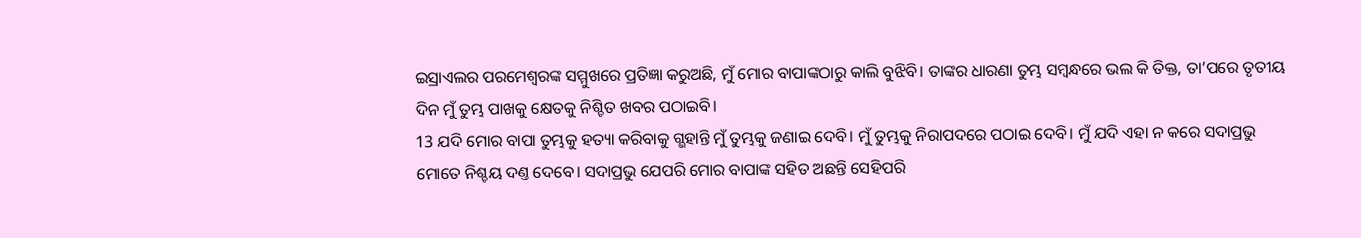ଇସ୍ରାଏଲର ପରମେଶ୍ୱରଙ୍କ ସମ୍ମୁଖରେ ପ୍ରତିଜ୍ଞା କରୁଅଛି, ମୁଁ ମୋର ବାପାଙ୍କଠାରୁ କାଲି ବୁଝିବି। ତାଙ୍କର ଧାରଣା ତୁମ୍ଭ ସମ୍ବନ୍ଧରେ ଭଲ କି ତିକ୍ତ, ତା’ପରେ ତୃତୀୟ ଦିନ ମୁଁ ତୁମ୍ଭ ପାଖକୁ କ୍ଷେତକୁ ନିଶ୍ଚିତ ଖବର ପଠାଇବି।
13 ଯଦି ମୋର ବାପା ତୁମ୍ଭକୁ ହତ୍ୟା କରିବାକୁ ଗ୍ଭହାନ୍ତି ମୁଁ ତୁମ୍ଭକୁ ଜଣାଇ ଦେବି। ମୁଁ ତୁମ୍ଭକୁ ନିରାପଦରେ ପଠାଇ ଦେବି। ମୁଁ ଯଦି ଏହା ନ କରେ ସଦାପ୍ରଭୁ ମୋତେ ନିଶ୍ଚୟ ଦଣ୍ତ ଦେବେ। ସଦାପ୍ରଭୁ ଯେପରି ମୋର ବାପାଙ୍କ ସହିତ ଅଛନ୍ତି ସେହିପରି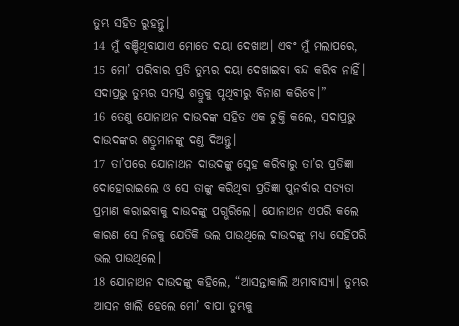ତୁମ୍ଭ ସହିତ ରୁହନ୍ତୁ।
14 ମୁଁ ବଞ୍ଚିଥିବାଯାଏ ମୋତେ ଦୟା ଦେଖାଅ। ଏବଂ ମୁଁ ମଲାପରେ,
15 ମୋ’ ପରିବାର ପ୍ରତି ତୁମ୍ଭର ଦୟା ଦେଖାଇବା ବନ୍ଦ କରିବ ନାହିଁ। ସଦାପ୍ରଭୁ ତୁମ୍ଭର ସମସ୍ତ ଶତ୍ରୁକୁ ପୃଥିବୀରୁ ବିନାଶ କରିବେ।”
16 ତେଣୁ ଯୋନାଥନ ଦାଉଦଙ୍କ ସହିତ ଏକ ଚୁକ୍ତି କଲେ, ସଦାପ୍ରଭୁ ଦାଉଦଙ୍କର ଶତ୍ରୁମାନଙ୍କୁ ଦଣ୍ତ ଦିଅନ୍ତୁ।
17 ତା’ପରେ ଯୋନାଥନ ଦାଉଦଙ୍କୁ ସ୍ନେହ କରିବାରୁ ତା’ର ପ୍ରତିଜ୍ଞା ଦୋହୋରାଇଲେ ଓ ସେ ତାଙ୍କୁ କରିଥିବା ପ୍ରତିଜ୍ଞା ପୁନର୍ବାର ସତ୍ୟତା ପ୍ରମାଣ କରାଇବାକୁ ଦାଉଦଙ୍କୁ ପଗ୍ଭରିଲେ। ଯୋନାଥନ ଏପରି କଲେ କାରଣ ସେ ନିଜକୁ ଯେତିକି ଭଲ ପାଉଥିଲେ ଦାଉଦଙ୍କୁ ମଧ୍ୟ ସେହିପରି ଭଲ ପାଉଥିଲେ।
18 ଯୋନାଥନ ଦାଉଦଙ୍କୁ କହିଲେ, “ଆସନ୍ତାକାଲି ଅମାବାସ୍ୟା। ତୁମ୍ଭର ଆସନ ଖାଲି ହେଲେ ମୋ’ ବାପା ତୁମ୍ଭକୁ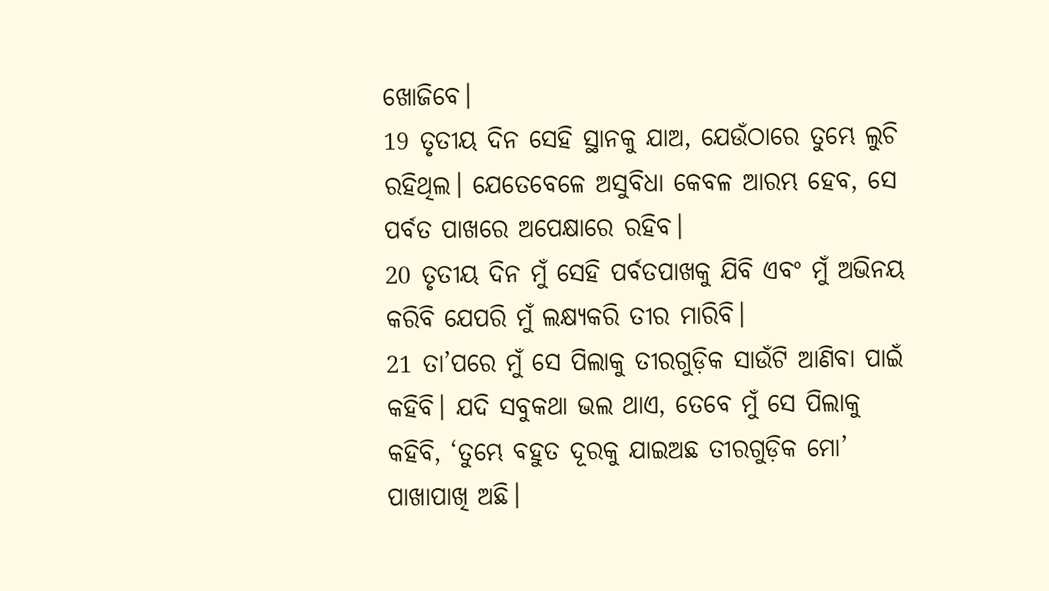ଖୋଜିବେ।
19 ତୃତୀୟ ଦିନ ସେହି ସ୍ଥାନକୁ ଯାଅ, ଯେଉଁଠାରେ ତୁମ୍ଭେ ଲୁଚି ରହିଥିଲ। ଯେତେବେଳେ ଅସୁବିଧା କେବଳ ଆରମ୍ଭ ହେବ, ସେ ପର୍ବତ ପାଖରେ ଅପେକ୍ଷାରେ ରହିବ।
20 ତୃତୀୟ ଦିନ ମୁଁ ସେହି ପର୍ବତପାଖକୁ ଯିବି ଏବଂ ମୁଁ ଅଭିନୟ କରିବି ଯେପରି ମୁଁ ଲକ୍ଷ୍ୟକରି ତୀର ମାରିବି।
21 ତା’ପରେ ମୁଁ ସେ ପିଲାକୁ ତୀରଗୁଡ଼ିକ ସାଉଁଟି ଆଣିବା ପାଇଁ କହିବି। ଯଦି ସବୁକଥା ଭଲ ଥାଏ, ତେବେ ମୁଁ ସେ ପିଲାକୁ କହିବି, ‘ତୁମ୍ଭେ ବହୁତ ଦୂରକୁ ଯାଇଅଛ ତୀରଗୁଡ଼ିକ ମୋ’ ପାଖାପାଖି ଅଛି।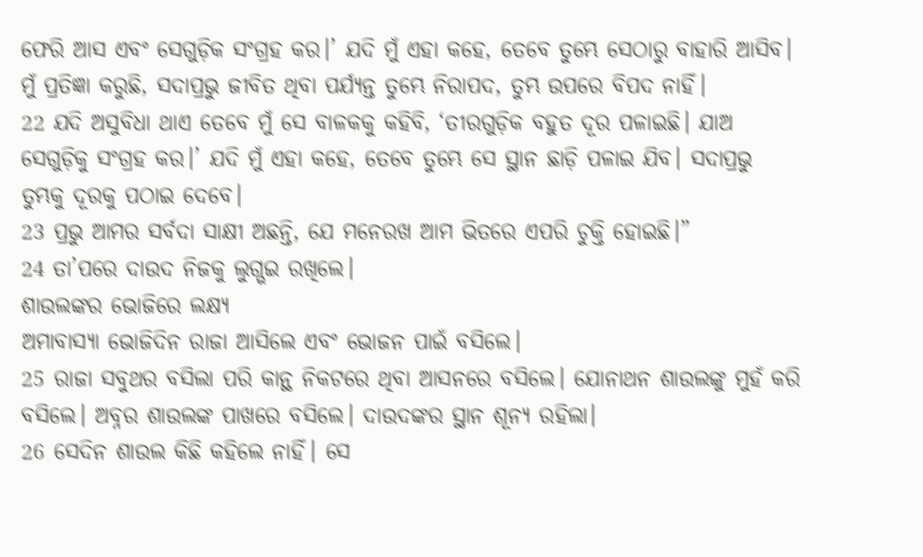ଫେରି ଆସ ଏବଂ ସେଗୁଡ଼ିକ ସଂଗ୍ରହ କର।’ ଯଦି ମୁଁ ଏହା କହେ, ତେବେ ତୁମ୍ଭେ ସେଠାରୁ ବାହାରି ଆସିବ। ମୁଁ ପ୍ରତିଜ୍ଞା କରୁଛି, ସଦାପ୍ରଭୁ ଜୀବିତ ଥିବା ପର୍ଯ୍ୟନ୍ତ ତୁମ୍ଭେ ନିରାପଦ, ତୁମ୍ଭ ଉପରେ ବିପଦ ନାହିଁ।
22 ଯଦି ଅସୁବିଧା ଥାଏ ତେବେ ମୁଁ ସେ ବାଳକକୁ କହିବି, ‘ତୀରଗୁଡ଼ିକ ବହୁତ ଦୂର ପଳାଇଛି। ଯାଅ ସେଗୁଡ଼ିକୁ ସଂଗ୍ରହ କର।’ ଯଦି ମୁଁ ଏହା କହେ, ତେବେ ତୁମ୍ଭେ ସେ ସ୍ଥାନ ଛାଡ଼ି ପଳାଇ ଯିବ। ସଦାପ୍ରଭୁ ତୁମ୍ଭକୁ ଦୂରକୁ ପଠାଇ ଦେବେ।
23 ପ୍ରଭୁ ଆମର ସର୍ବଦା ସାକ୍ଷୀ ଅଛନ୍ତି, ଯେ ମନେରଖ ଆମ ଭିତରେ ଏପରି ଚୁକ୍ତି ହୋଇଛି।”
24 ତା’ପରେ ଦାଉଦ ନିଜକୁ ଲୁଗ୍ଭଇ ରଖିଲେ।
ଶାଉଲଙ୍କର ଭୋଜିରେ ଲକ୍ଷ୍ୟ
ଅମାବାସ୍ୟା ଭୋଜିଦିନ ରାଜା ଆସିଲେ ଏବଂ ଭୋଜନ ପାଇଁ ବସିଲେ।
25 ରାଜା ସବୁଥର ବସିଲା ପରି କାନ୍ଥ ନିକଟରେ ଥିବା ଆସନରେ ବସିଲେ। ଯୋନାଥନ ଶାଉଲଙ୍କୁ ମୁହଁ କରି ବସିଲେ। ଅବ୍ନର ଶାଉଲଙ୍କ ପାଖରେ ବସିଲେ। ଦାଉଦଙ୍କର ସ୍ଥାନ ଶୂନ୍ୟ ରହିଲା।
26 ସେଦିନ ଶାଉଲ କିଛି କହିଲେ ନାହିଁ। ସେ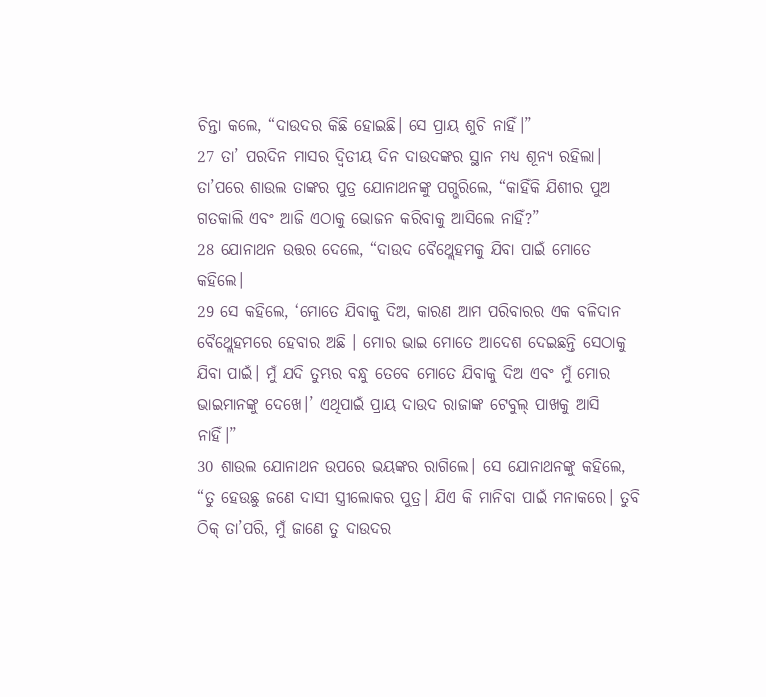ଚିନ୍ତା କଲେ, “ଦାଉଦର କିଛି ହୋଇଛି। ସେ ପ୍ରାୟ ଶୁଚି ନାହିଁ।”
27 ତା’ ପରଦିନ ମାସର ଦ୍ୱିତୀୟ ଦିନ ଦାଉଦଙ୍କର ସ୍ଥାନ ମଧ୍ୟ ଶୂନ୍ୟ ରହିଲା। ତା’ପରେ ଶାଉଲ ତାଙ୍କର ପୁତ୍ର ଯୋନାଥନଙ୍କୁ ପଗ୍ଭରିଲେ, “କାହିଁକି ଯିଶୀର ପୁଅ ଗତକାଲି ଏବଂ ଆଜି ଏଠାକୁ ଭୋଜନ କରିବାକୁ ଆସିଲେ ନାହିଁ?”
28 ଯୋନାଥନ ଉତ୍ତର ଦେଲେ, “ଦାଉଦ ବୈଥ୍ଲେହମକୁ ଯିବା ପାଇଁ ମୋତେ କହିଲେ।
29 ସେ କହିଲେ, ‘ମୋତେ ଯିବାକୁ ଦିଅ, କାରଣ ଆମ ପରିବାରର ଏକ ବଳିଦାନ ବୈଥ୍ଲେହମରେ ହେବାର ଅଛି । ମୋର ଭାଇ ମୋତେ ଆଦେଶ ଦେଇଛନ୍ତି ସେଠାକୁ ଯିବା ପାଇଁ। ମୁଁ ଯଦି ତୁମ୍ଭର ବନ୍ଧୁ ତେବେ ମୋତେ ଯିବାକୁ ଦିଅ ଏବଂ ମୁଁ ମୋର ଭାଇମାନଙ୍କୁ ଦେଖେ।’ ଏଥିପାଇଁ ପ୍ରାୟ ଦାଉଦ ରାଜାଙ୍କ ଟେବୁଲ୍ ପାଖକୁ ଆସି ନାହିଁ।”
30 ଶାଉଲ ଯୋନାଥନ ଉପରେ ଭୟଙ୍କର ରାଗିଲେ। ସେ ଯୋନାଥନଙ୍କୁ କହିଲେ, “ତୁ ହେଉଛୁ ଜଣେ ଦାସୀ ସ୍ତ୍ରୀଲୋକର ପୁତ୍ର। ଯିଏ କି ମାନିବା ପାଇଁ ମନାକରେ। ତୁବି ଠିକ୍ ତା’ପରି, ମୁଁ ଜାଣେ ତୁ ଦାଉଦର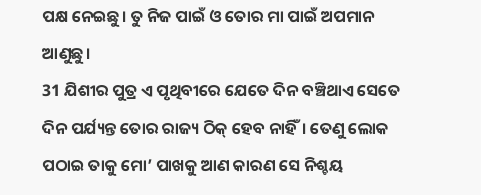ପକ୍ଷ ନେଇଛୁ। ତୁ ନିଜ ପାଇଁ ଓ ତୋର ମା ପାଇଁ ଅପମାନ ଆଣୁଛୁ।
31 ଯିଶୀର ପୁତ୍ର ଏ ପୃଥିବୀରେ ଯେତେ ଦିନ ବଞ୍ଚିଥାଏ ସେତେ ଦିନ ପର୍ଯ୍ୟନ୍ତ ତୋର ରାଜ୍ୟ ଠିକ୍ ହେବ ନାହିଁ। ତେଣୁ ଲୋକ ପଠାଇ ତାକୁ ମୋ’ ପାଖକୁ ଆଣ କାରଣ ସେ ନିଶ୍ଚୟ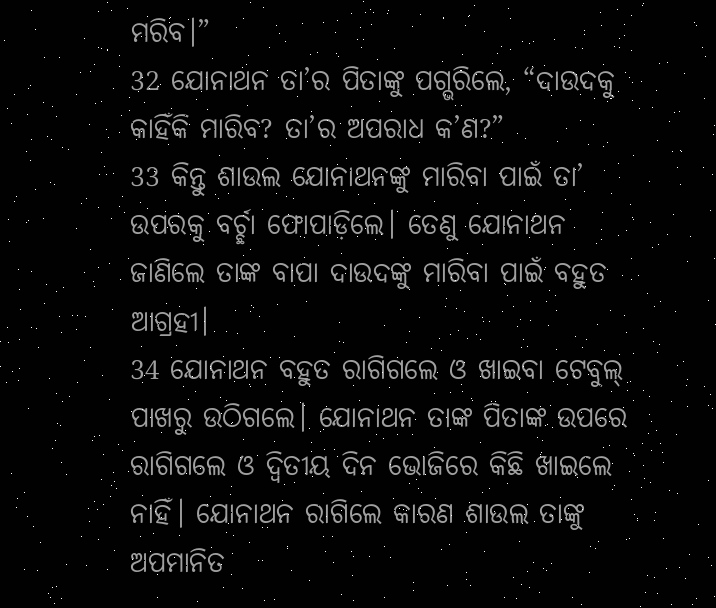ମରିବ।”
32 ଯୋନାଥନ ତା’ର ପିତାଙ୍କୁ ପଗ୍ଭରିଲେ, “ଦାଉଦକୁ କାହିଁକି ମାରିବ? ତା’ର ଅପରାଧ କ’ଣ?”
33 କିନ୍ତୁ ଶାଉଲ ଯୋନାଥନଙ୍କୁ ମାରିବା ପାଇଁ ତା’ ଉପରକୁ ବର୍ଚ୍ଛା ଫୋପାଡ଼ିଲେ। ତେଣୁ ଯୋନାଥନ ଜାଣିଲେ ତାଙ୍କ ବାପା ଦାଉଦଙ୍କୁ ମାରିବା ପାଇଁ ବହୁତ ଆଗ୍ରହୀ।
34 ଯୋନାଥନ ବହୁତ ରାଗିଗଲେ ଓ ଖାଇବା ଟେବୁଲ୍ ପାଖରୁ ଉଠିଗଲେ। ଯୋନାଥନ ତାଙ୍କ ପିତାଙ୍କ ଉପରେ ରାଗିଗଲେ ଓ ଦ୍ୱିତୀୟ ଦିନ ଭୋଜିରେ କିଛି ଖାଇଲେ ନାହିଁ। ଯୋନାଥନ ରାଗିଲେ କାରଣ ଶାଉଲ ତାଙ୍କୁ ଅପମାନିତ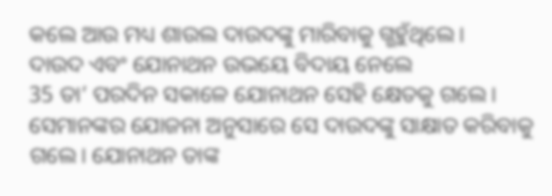କଲେ ଆଉ ମଧ୍ୟ ଶାଉଲ ଦାଉଦଙ୍କୁ ମାରିବାକୁ ଗ୍ଭହୁଁଥିଲେ।
ଦାଉଦ ଏବଂ ଯୋନାଥନ ଉଭୟେ ବିଦାୟ ନେଲେ
35 ତା’ ପରଦିନ ସକାଳେ ଯୋନାଥନ ସେହି କ୍ଷେତକୁ ଗଲେ। ସେମାନଙ୍କର ଯୋଜନା ଅନୁସାରେ ସେ ଦାଉଦଙ୍କୁ ସାକ୍ଷାତ କରିବାକୁ ଗଲେ। ଯୋନାଥନ ତାଙ୍କ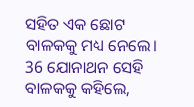ସହିତ ଏକ ଛୋଟ ବାଳକକୁ ମଧ୍ୟ ନେଲେ।
36 ଯୋନାଥନ ସେହି ବାଳକକୁ କହିଲେ,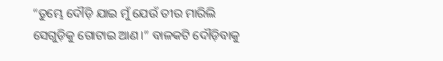“ତୁମ୍ଭେ ଦୌଡ଼ି ଯାଇ ମୁଁ ଯେଉଁ ତୀର ମାରିଲି ସେଗୁଡ଼ିକୁ ଗୋଟାଇ ଆଣ।” ବାଳକଟି ଦୌଡ଼ିବାକୁ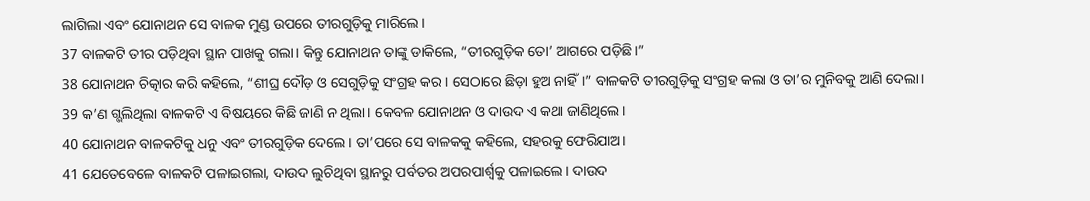ଲାଗିଲା ଏବଂ ଯୋନାଥନ ସେ ବାଳକ ମୁଣ୍ଡ ଉପରେ ତୀରଗୁଡ଼ିକୁ ମାରିଲେ।
37 ବାଳକଟି ତୀର ପଡ଼ିଥିବା ସ୍ଥାନ ପାଖକୁ ଗଲା। କିନ୍ତୁ ଯୋନାଥନ ତାଙ୍କୁ ଡାକିଲେ, “ତୀରଗୁଡ଼ିକ ତୋ’ ଆଗରେ ପଡ଼ିଛି।”
38 ଯୋନାଥନ ଚିତ୍କାର କରି କହିଲେ, “ଶୀଘ୍ର ଦୌଡ଼ ଓ ସେଗୁଡ଼ିକୁ ସଂଗ୍ରହ କର। ସେଠାରେ ଛିଡ଼ା ହୁଅ ନାହିଁ।” ବାଳକଟି ତୀରଗୁଡ଼ିକୁ ସଂଗ୍ରହ କଲା ଓ ତା’ର ମୁନିବକୁ ଆଣି ଦେଲା।
39 କ’ଣ ଗ୍ଭଲିଥିଲା ବାଳକଟି ଏ ବିଷୟରେ କିଛି ଜାଣି ନ ଥିଲା। କେବଳ ଯୋନାଥନ ଓ ଦାଉଦ ଏ କଥା ଜାଣିଥିଲେ।
40 ଯୋନାଥନ ବାଳକଟିକୁ ଧନୁ ଏବଂ ତୀରଗୁଡ଼ିକ ଦେଲେ। ତା’ପରେ ସେ ବାଳକକୁ କହିଲେ, ସହରକୁ ଫେରିଯାଅ।
41 ଯେତେବେଳେ ବାଳକଟି ପଳାଇଗଲା, ଦାଉଦ ଲୁଚିଥିବା ସ୍ଥାନରୁ ପର୍ବତର ଅପରପାର୍ଶ୍ୱକୁ ପଳାଇଲେ। ଦାଉଦ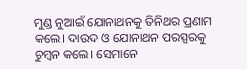ମୁଣ୍ଡ ନୁଆଇଁ ଯୋନାଥନକୁ ତିନିଥର ପ୍ରଣାମ କଲେ। ଦାଉଦ ଓ ଯୋନାଥନ ପରସ୍ପରକୁ ଚୁମ୍ବନ କଲେ। ସେମାନେ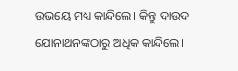ଉଭୟେ ମଧ୍ୟ କାନ୍ଦିଲେ। କିନ୍ତୁ ଦାଉଦ ଯୋନାଥନଙ୍କଠାରୁ ଅଧିକ କାନ୍ଦିଲେ।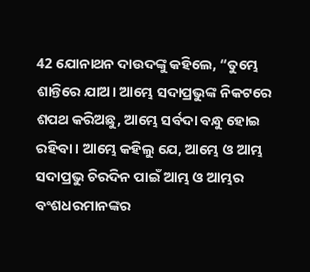42 ଯୋନାଥନ ଦାଉଦଙ୍କୁ କହିଲେ, “ତୁମ୍ଭେ ଶାନ୍ତିରେ ଯାଅ। ଆମ୍ଭେ ସଦାପ୍ରଭୁଙ୍କ ନିକଟରେ ଶପଥ କରିଅଛୁ, ଆମ୍ଭେ ସର୍ବଦା ବନ୍ଧୁ ହୋଇ ରହିବା। ଆମ୍ଭେ କହିଲୁ ଯେ, ଆମ୍ଭେ ଓ ଆମ୍ଭ ସଦାପ୍ରଭୁ ଚିରଦିନ ପାଇଁ ଆମ୍ଭ ଓ ଆମ୍ଭର ବଂଶଧରମାନଙ୍କର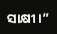ସାକ୍ଷୀ।”